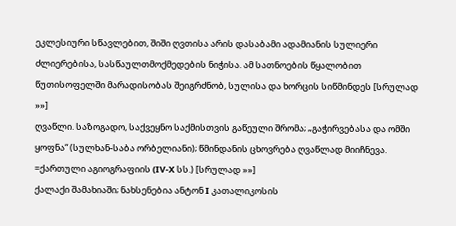ეკლესიური სწავლებით, შიში ღვთისა არის დასაბამი ადამიანის სულიერი ძლიერებისა, სასწაულთმოქმედების ნიჭისა. ამ სათნოების წყალობით წუთისოფელში მარადისობას შეიგრძნობ, სულისა და ხორცის სიწმინდეს [სრულად »»]
ღვაწლი. საზოგადო, საქვეყნო საქმისთვის გაწეული შრომა; „გაჭირვებასა და ომში ყოფნა“ (სულხან-საბა ორბელიანი); წმინდანის ცხოვრება ღვაწლად მიიჩნევა. =ქართული აგიოგრაფიის (IV-X სს.) [სრულად »»]
ქალაქი შამახიაში; ნახსენებია ანტონ I კათალიკოსის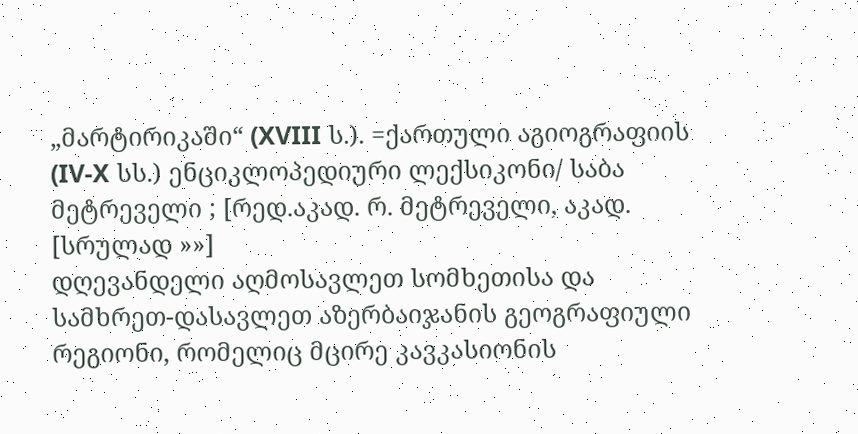„მარტირიკაში“ (XVIII ს.). =ქართული აგიოგრაფიის (IV-X სს.) ენციკლოპედიური ლექსიკონი/ საბა მეტრეველი ; [რედ.აკად. რ. მეტრეველი, აკად. [სრულად »»]
დღევანდელი აღმოსავლეთ სომხეთისა და სამხრეთ-დასავლეთ აზერბაიჯანის გეოგრაფიული რეგიონი, რომელიც მცირე კავკასიონის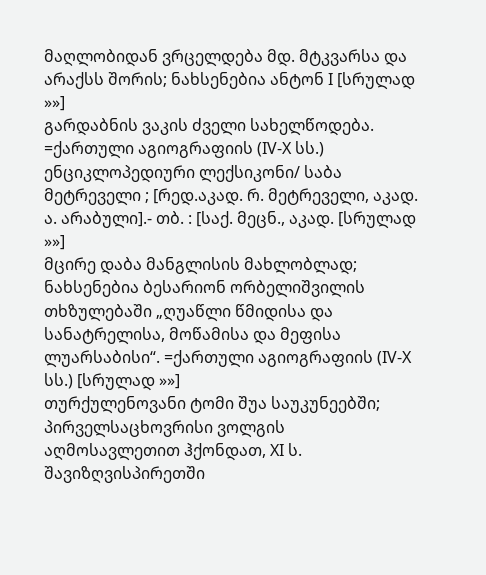მაღლობიდან ვრცელდება მდ. მტკვარსა და არაქსს შორის; ნახსენებია ანტონ I [სრულად »»]
გარდაბნის ვაკის ძველი სახელწოდება. =ქართული აგიოგრაფიის (IV-X სს.) ენციკლოპედიური ლექსიკონი/ საბა მეტრეველი ; [რედ.აკად. რ. მეტრეველი, აკად. ა. არაბული].- თბ. : [საქ. მეცნ., აკად. [სრულად »»]
მცირე დაბა მანგლისის მახლობლად; ნახსენებია ბესარიონ ორბელიშვილის თხზულებაში „ღუაწლი წმიდისა და სანატრელისა, მოწამისა და მეფისა ლუარსაბისი“. =ქართული აგიოგრაფიის (IV-X სს.) [სრულად »»]
თურქულენოვანი ტომი შუა საუკუნეებში; პირველსაცხოვრისი ვოლგის აღმოსავლეთით ჰქონდათ, XI ს. შავიზღვისპირეთში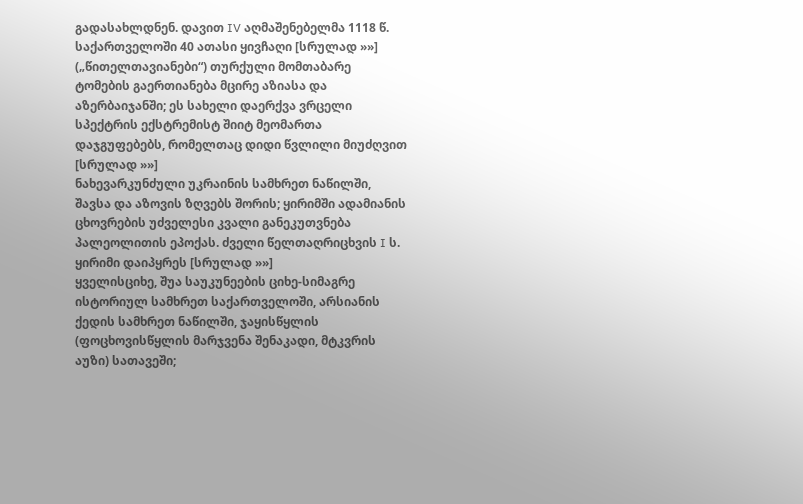გადასახლდნენ. დავით IV აღმაშენებელმა 1118 წ. საქართველოში 40 ათასი ყივჩაღი [სრულად »»]
(„წითელთავიანები“) თურქული მომთაბარე ტომების გაერთიანება მცირე აზიასა და აზერბაიჯანში; ეს სახელი დაერქვა ვრცელი სპექტრის ექსტრემისტ შიიტ მეომართა დაჯგუფებებს, რომელთაც დიდი წვლილი მიუძღვით [სრულად »»]
ნახევარკუნძული უკრაინის სამხრეთ ნაწილში, შავსა და აზოვის ზღვებს შორის; ყირიმში ადამიანის ცხოვრების უძველესი კვალი განეკუთვნება პალეოლითის ეპოქას. ძველი წელთაღრიცხვის I ს. ყირიმი დაიპყრეს [სრულად »»]
ყველისციხე, შუა საუკუნეების ციხე-სიმაგრე ისტორიულ სამხრეთ საქართველოში, არსიანის ქედის სამხრეთ ნაწილში, ჯაყისწყლის (ფოცხოვისწყლის მარჯვენა შენაკადი, მტკვრის აუზი) სათავეში;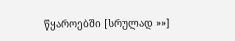წყაროებში [სრულად »»]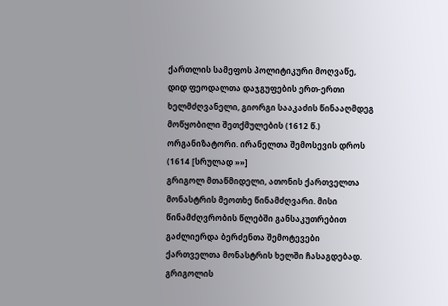ქართლის სამეფოს პოლიტიკური მოღვაწე, დიდ ფეოდალთა დაჯგუფების ერთ-ერთი ხელმძღვანელი, გიორგი სააკაძის წინააღმდეგ მოწყობილი შეთქმულების (1612 წ.) ორგანიზატორი. ირანელთა შემოსევის დროს (1614 [სრულად »»]
გრიგოლ მთაწმიდელი, ათონის ქართველთა მონასტრის მეოთხე წინამძღვარი. მისი წინამძღვრობის წლებში განსაკუთრებით გაძლიერდა ბერძენთა შემოტევები ქართველთა მონასტრის ხელში ჩასაგდებად. გრიგოლის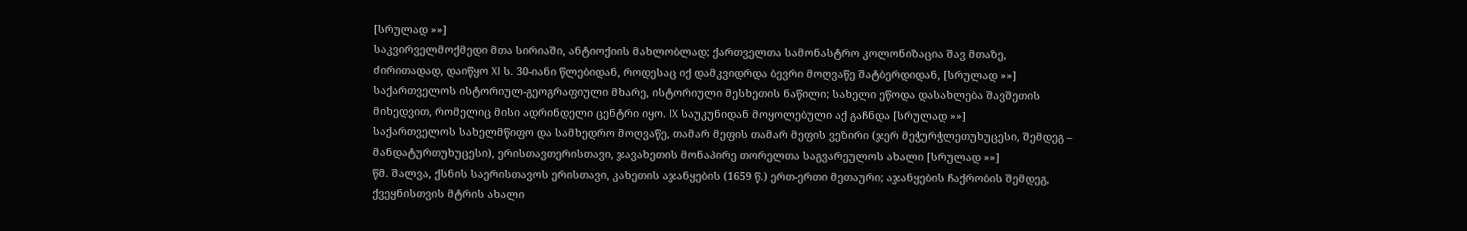[სრულად »»]
საკვირველმოქმედი მთა სირიაში, ანტიოქიის მახლობლად; ქართველთა სამონასტრო კოლონიზაცია შავ მთაზე, ძირითადად, დაიწყო XI ს. 30-იანი წლებიდან, როდესაც იქ დამკვიდრდა ბევრი მოღვაწე შატბერდიდან, [სრულად »»]
საქართველოს ისტორიულ-გეოგრაფიული მხარე, ისტორიული მესხეთის ნაწილი; სახელი ეწოდა დასახლება შავშეთის მიხედვით, რომელიც მისი ადრინდელი ცენტრი იყო. IX საუკუნიდან მოყოლებული აქ გაჩნდა [სრულად »»]
საქართველოს სახელმწიფო და სამხედრო მოღვაწე, თამარ მეფის თამარ მეფის ვეზირი (ჯერ მეჭურჭლეთუხუცესი, შემდეგ – მანდატურთუხუცესი), ერისთავთერისთავი, ჯავახეთის მონაპირე თორელთა საგვარეულოს ახალი [სრულად »»]
წმ. შალვა, ქსნის საერისთავოს ერისთავი, კახეთის აჯანყების (1659 წ.) ერთ-ერთი მეთაური; აჯანყების ჩაქრობის შემდეგ, ქვეყნისთვის მტრის ახალი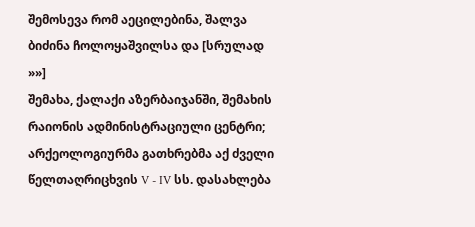შემოსევა რომ აეცილებინა, შალვა ბიძინა ჩოლოყაშვილსა და [სრულად »»]
შემახა, ქალაქი აზერბაიჯანში, შემახის რაიონის ადმინისტრაციული ცენტრი; არქეოლოგიურმა გათხრებმა აქ ძველი წელთაღრიცხვის V - IV სს. დასახლება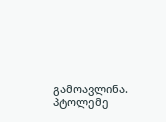გამოავლინა. პტოლემე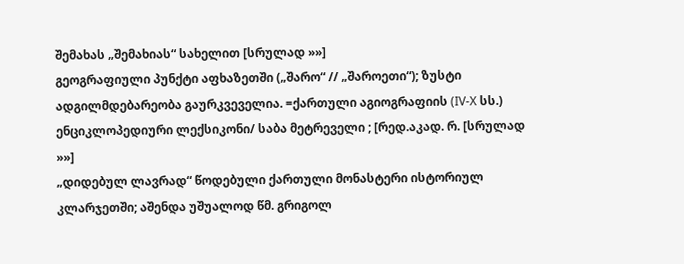შემახას „შემახიას“ სახელით [სრულად »»]
გეოგრაფიული პუნქტი აფხაზეთში („შარო“ // „შაროეთი“); ზუსტი ადგილმდებარეობა გაურკვეველია. =ქართული აგიოგრაფიის (IV-X სს.) ენციკლოპედიური ლექსიკონი/ საბა მეტრეველი ; [რედ.აკად. რ. [სრულად »»]
„დიდებულ ლავრად“ წოდებული ქართული მონასტერი ისტორიულ კლარჯეთში; აშენდა უშუალოდ წმ. გრიგოლ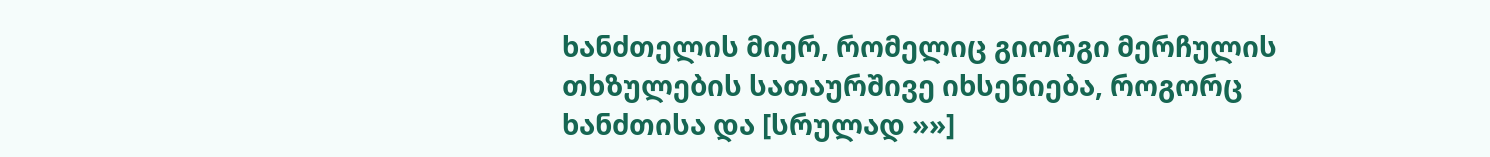ხანძთელის მიერ, რომელიც გიორგი მერჩულის თხზულების სათაურშივე იხსენიება, როგორც ხანძთისა და [სრულად »»]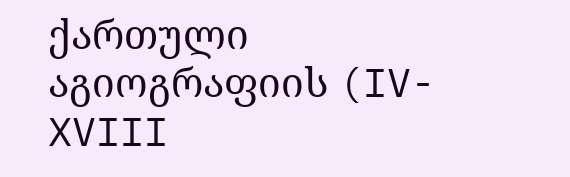ქართული აგიოგრაფიის (IV-XVIII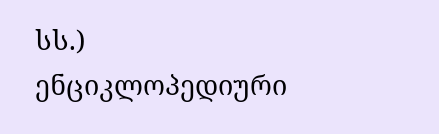სს.) ენციკლოპედიური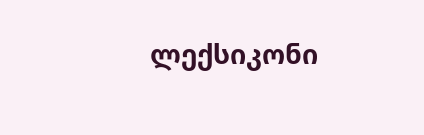ლექსიკონი